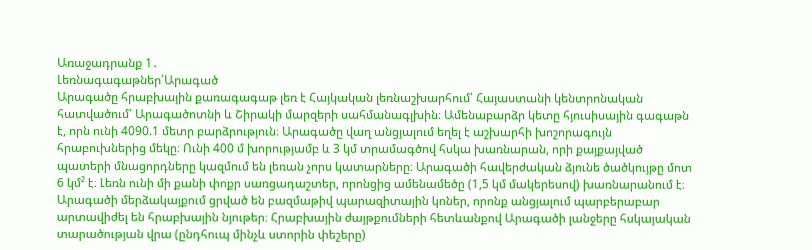Առաջադրանք 1․
Լեռնագագաթներ՝Արագած
Արագածը հրաբխային քառագագաթ լեռ է Հայկական լեռնաշխարհում՝ Հայաստանի կենտրոնական հատվածում՝ Արագածոտնի և Շիրակի մարզերի սահմանագլխին։ Ամենաբարձր կետը հյուսիսային գագաթն է, որն ունի 4090.1 մետր բարձրություն։ Արագածը վաղ անցյալում եղել է աշխարհի խոշորագույն հրաբուխներից մեկը։ Ունի 400 մ խորությամբ և 3 կմ տրամագծով հսկա խառնարան, որի քայքայված պատերի մնացորդները կազմում են լեռան չորս կատարները։ Արագածի հավերժական ձյունե ծածկույթը մոտ 6 կմ² է։ Լեռն ունի մի քանի փոքր սառցադաշտեր, որոնցից ամենամեծը (1,5 կմ մակերեսով) խառնարանում է։ Արագածի մերձակայքում ցրված են բազմաթիվ պարազիտային կոներ, որոնք անցյալում պարբերաբար արտավիժել են հրաբխային նյութեր։ Հրաբխային ժայթքումների հետևանքով Արագածի լանջերը հսկայական տարածության վրա (ընդհուպ մինչև ստորին փեշերը)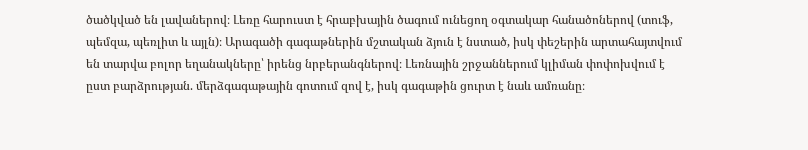ծածկված են լավաներով։ Լեռը հարուստ է հրաբխային ծագում ունեցող օգտակար հանածոներով (տուֆ, պեմզա, պեռլիտ և այլն)։ Արագածի գագաթներին մշտական ձյուն է նստած, իսկ փեշերին արտահայտվում են տարվա բոլոր եղանակները՝ իրենց նրբերանգներով։ Լեռնային շրջաններում կլիման փոփոխվում է ըստ բարձրության. մերձգագաթային գոտում զով է, իսկ գագաթին ցուրտ է նաև ամռանը։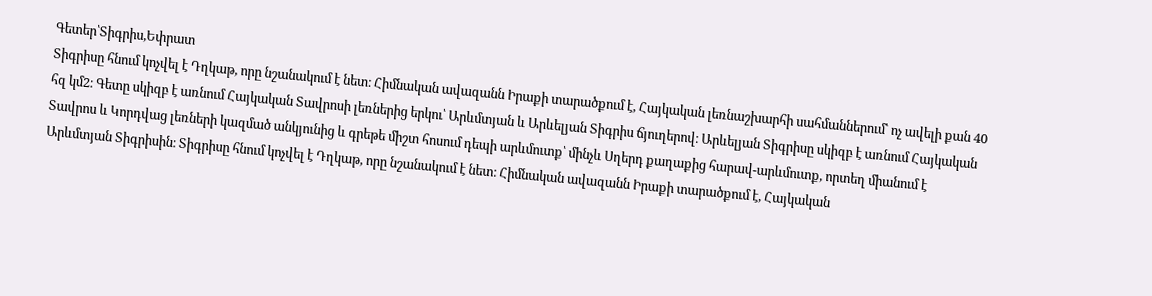Գետեր՝Տիգրիս,Եփրատ
Տիգրիսը հնում կոչվել է Դղկաթ, որը նշանակում է նետ։ Հիմնական ավազանն Իրաքի տարածքում է, Հայկական լեռնաշխարհի սահմաններում՝ ոչ ավելի քան 40 հզ կմ2։ Գետը սկիզբ է առնում Հայկական Տավրոսի լեռներից երկու՝ Արևմտյան և Արևելյան Տիգրիս ճյուղերով։ Արևելյան Տիգրիսը սկիզբ է առնում Հայկական Տավրոս և Կորդվաց լեռների կազմած անկյունից և գրեթե միշտ հոսում դեպի արևմուտք՝ մինչև Սղերդ քաղաքից հարավ-արևմուտք, որտեղ միանում է Արևմտյան Տիգրիսին։ Տիգրիսը հնում կոչվել է Դղկաթ, որը նշանակում է նետ։ Հիմնական ավազանն Իրաքի տարածքում է, Հայկական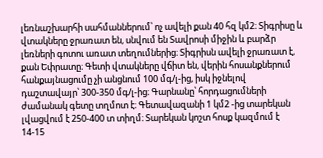լեռնաշխարհի սահմաններում՝ ոչ ավելի քան 40 հզ կմ2։ Տիգրիսը և վտակները ջրառատ են, սնվում են Տավրոսի միջին և բարձր լեռների գոտու առատ տեղումներից։ Տիգրիսն ավելի ջրառատ է, քան Եփրատը։ Գետի վտակները վճիտ են, վերին հոսանքներում հանքայնացումը չի անցնում 100 մգ/լ-ից, իսկ իջնելով դաշտավայր՝ 300-350 մգ/լ-ից։ Գարնանը՝ հորդացումների ժամանակ գետը տղմոտ է։ Գետավազանի 1 կմ2 -ից տարեկան լվացվում է 250-400 տ տիղմ։ Տարեկան կոշտ հոսք կազմում է 14-15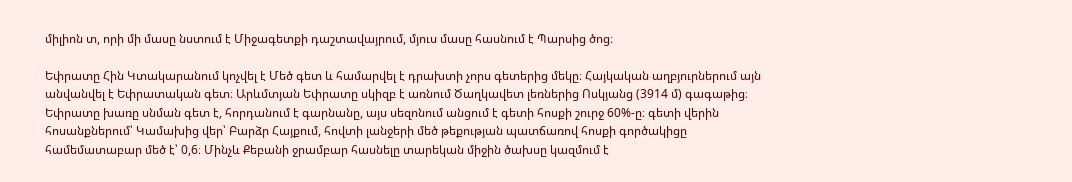միլիոն տ, որի մի մասը նստում է Միջագետքի դաշտավայրում, մյուս մասը հասնում է Պարսից ծոց։

Եփրատը Հին Կտակարանում կոչվել է Մեծ գետ և համարվել է դրախտի չորս գետերից մեկը։ Հայկական աղբյուրներում այն անվանվել է Եփրատական գետ։ Արևմտյան Եփրատը սկիզբ է առնում Ծաղկավետ լեռներից Ոսկյանց (3914 մ) գագաթից։ Եփրատը խառը սնման գետ է, հորդանում է գարնանը, այս սեզոնում անցում է գետի հոսքի շուրջ 60%-ը։ գետի վերին հոսանքներում՝ Կամախից վեր՝ Բարձր Հայքում, հովտի լանջերի մեծ թեքության պատճառով հոսքի գործակիցը համեմատաբար մեծ է՝ 0,6։ Մինչև Քեբանի ջրամբար հասնելը տարեկան միջին ծախսը կազմում է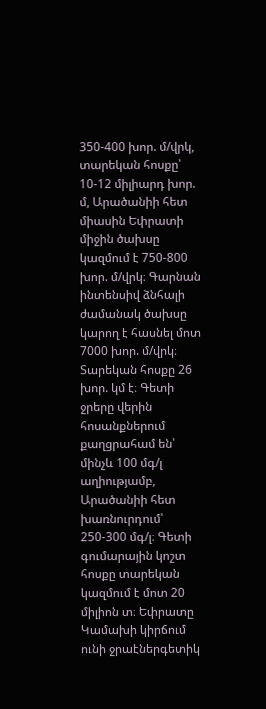350-400 խոր. մ/վրկ, տարեկան հոսքը՝ 10-12 միլիարդ խոր. մ, Արածանիի հետ միասին Եփրատի միջին ծախսը կազմում է 750-800 խոր. մ/վրկ։ Գարնան ինտենսիվ ձնհալի ժամանակ ծախսը կարող է հասնել մոտ 7000 խոր. մ/վրկ։ Տարեկան հոսքը 26 խոր. կմ է։ Գետի ջրերը վերին հոսանքներում քաղցրահամ են՝ մինչև 100 մգ/լ աղիությամբ, Արածանիի հետ խառնուրդում՝ 250-300 մգ/լ։ Գետի գումարային կոշտ հոսքը տարեկան կազմում է մոտ 20 միլիոն տ։ Եփրատը Կամախի կիրճում ունի ջրաէներգետիկ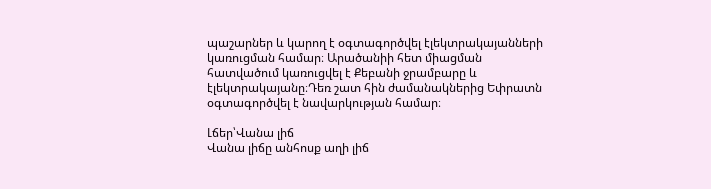պաշարներ և կարող է օգտագործվել էլեկտրակայանների կառուցման համար։ Արածանիի հետ միացման հատվածում կառուցվել է Քեբանի ջրամբարը և էլեկտրակայանը։Դեռ շատ հին ժամանակներից Եփրատն օգտագործվել է նավարկության համար։

Լճեր՝Վանա լիճ
Վանա լիճը անհոսք աղի լիճ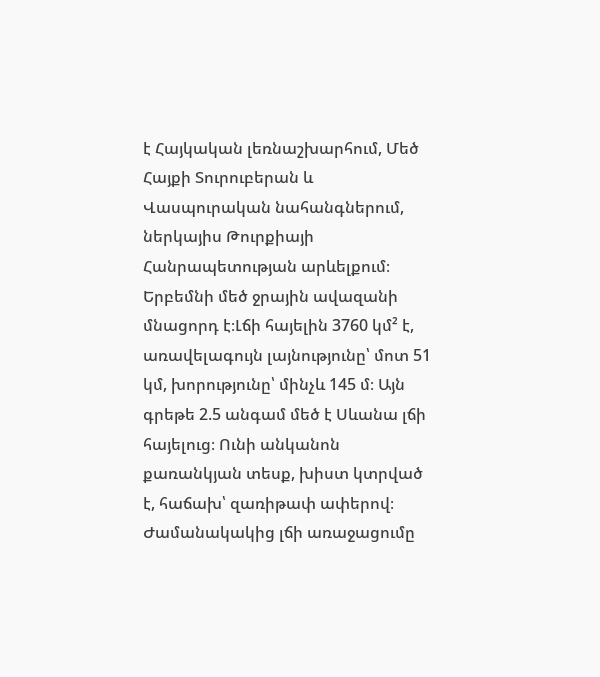է Հայկական լեռնաշխարհում, Մեծ Հայքի Տուրուբերան և Վասպուրական նահանգներում, ներկայիս Թուրքիայի Հանրապետության արևելքում։ Երբեմնի մեծ ջրային ավազանի մնացորդ է։Լճի հայելին 3760 կմ² է, առավելագույն լայնությունը՝ մոտ 51 կմ, խորությունը՝ մինչև 145 մ։ Այն գրեթե 2.5 անգամ մեծ է Սևանա լճի հայելուց։ Ունի անկանոն քառանկյան տեսք, խիստ կտրված է, հաճախ՝ զառիթափ ափերով։ Ժամանակակից լճի առաջացումը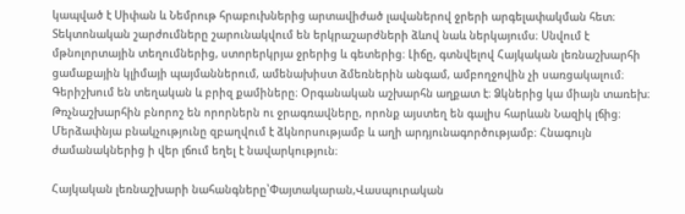կապված է Սիփան և Նեմրութ հրաբուխներից արտավիժած լավաներով ջրերի արգելափակման հետ։ Տեկտոնական շարժումները շարունակվում են երկրաշարժների ձևով նաև ներկայումս։ Սնվում է մթնոլորտային տեղումներից, ստորերկրյա ջրերից և գետերից։ Լիճը, գտնվելով Հայկական լեռնաշխարհի ցամաքային կլիմայի պայմաններում, ամենախիստ ձմեռներին անգամ, ամբողջովին չի սառցակալում։ Գերիշխում են տեղական և բրիզ քամիները։ Օրգանական աշխարհն աղքատ է։ Ձկներից կա միայն տառեխ։ Թռչնաշխարհին բնորոշ են որորներն ու ջրագռավները, որոնք այստեղ են գալիս հարևան Նազիկ լճից։ Մերձափնյա բնակչությունը զբաղվում է ձկնորսությամբ և աղի արդյունագործությամբ։ Հնագույն ժամանակներից ի վեր լճում եղել է նավարկություն։

Հայկական լեռնաշխարի նահանգները՝Փայտակարան,Վասպուրական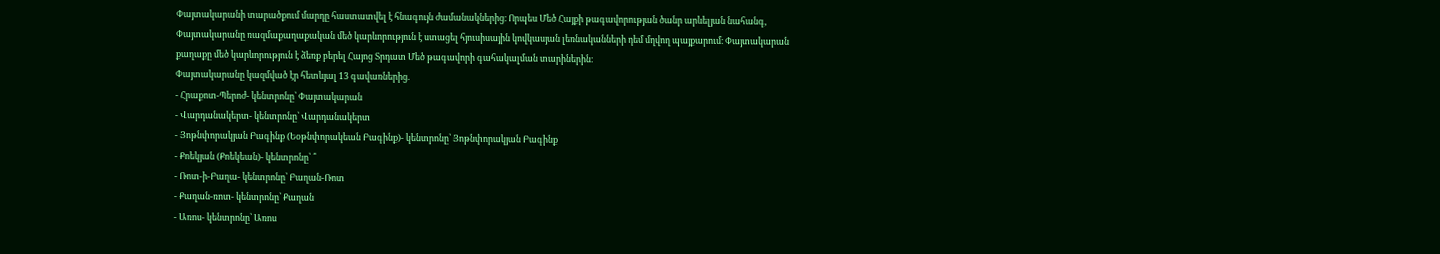Փայտակարանի տարածքում մարդը հաստատվել է հնագույն ժամանակներից։ Որպես Մեծ Հայքի թագավորության ծանր արևելյան նահանգ, Փայտակարանը ռազմաքաղաքական մեծ կարևորություն է ստացել հյուսիսային կովկասյան լեռնականների դեմ մղվող պայքարում։ Փայտակարան քաղաքը մեծ կարևորություն է ձեռք բերել Հայոց Տրդատ Մեծ թագավորի գահակալման տարիներին։
Փայտակարանը կազմված էր հետևյալ 13 գավառներից.
- Հրաքոտ-Պերոժ- կենտրոնը՝ Փայտակարան
- Վարդանակերտ- կենտրոնը՝ Վարդանակերտ
- Յոթնփորակյան Բագինք (Եօթնփորակեան Բագինք)- կենտրոնը՝ Յոթնփորակյան Բագինք
- Քոեկյան (Քոեկեան)- կենտրոնը՝ ՞
- Ռոտ-ի-Բաղա- կենտրոնը՝ Բաղան-Ռոտ
- Քաղան-ռոտ- կենտրոնը՝ Քաղան
- Առոս- կենտրոնը՝ Առոս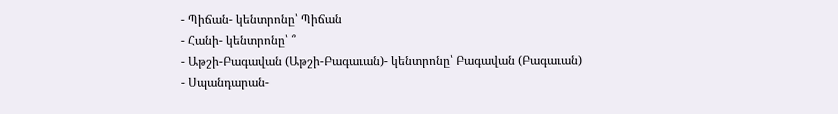- Պիճան- կենտրոնը՝ Պիճան
- Հանի- կենտրոնը՝ ՞
- Աթշի-Բագավան (Աթշի-Բագաւան)- կենտրոնը՝ Բագավան (Բագաւան)
- Սպանդարան-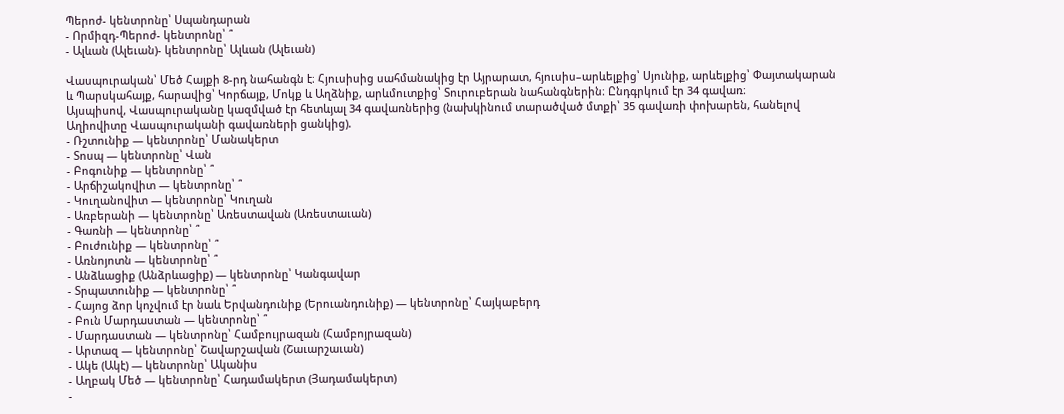Պերոժ- կենտրոնը՝ Սպանդարան
- Որմիզդ-Պերոժ- կենտրոնը՝ ՞
- Ալևան (Ալեւան)- կենտրոնը՝ Ալևան (Ալեւան)

Վասպուրական՝ Մեծ Հայքի 8-րդ նահանգն է։ Հյուսիսից սահմանակից էր Այրարատ, հյուսիս–արևելքից՝ Սյունիք, արևելքից՝ Փայտակարան և Պարսկահայք, հարավից՝ Կորճայք, Մոկք և Աղձնիք, արևմուտքից՝ Տուրուբերան նահանգներին։ Ընդգրկում էր 34 գավառ։
Այսպիսով, Վասպուրականը կազմված էր հետևյալ 34 գավառներից (նախկինում տարածված մտքի՝ 35 գավառի փոխարեն, հանելով Աղիովիտը Վասպուրականի գավառների ցանկից).
- Ռշտունիք — կենտրոնը՝ Մանակերտ
- Տոսպ — կենտրոնը՝ Վան
- Բոգունիք — կենտրոնը՝ ՞
- Արճիշակովիտ — կենտրոնը՝ ՞
- Կուղանովիտ — կենտրոնը՝ Կուղան
- Առբերանի — կենտրոնը՝ Առեստավան (Առեստաւան)
- Գառնի — կենտրոնը՝ ՞
- Բուժունիք — կենտրոնը՝ ՞
- Առնոյոտն — կենտրոնը՝ ՞
- Անձևացիք (Անձրևացիք) — կենտրոնը՝ Կանգավար
- Տրպատունիք — կենտրոնը՝ ՞
- Հայոց ձոր կոչվում էր նաև Երվանդունիք (Երուանդունիք) — կենտրոնը՝ Հայկաբերդ
- Բուն Մարդաստան — կենտրոնը՝ ՞
- Մարդաստան — կենտրոնը՝ Համբույրազան (Համբոյրազան)
- Արտազ — կենտրոնը՝ Շավարշավան (Շաւարշաւան)
- Ակե (Ակէ) — կենտրոնը՝ Ականիս
- Աղբակ Մեծ — կենտրոնը՝ Հադամակերտ (Յադամակերտ)
-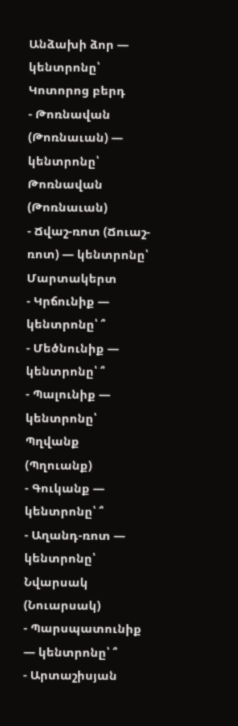Անձախի ձոր — կենտրոնը՝ Կոտորոց բերդ
- Թոռնավան (Թոռնաւան) — կենտրոնը՝ Թոռնավան (Թոռնաւան)
- Ճվաշ-ռոտ (Ճուաշ-ռոտ) — կենտրոնը՝ Մարտակերտ
- Կրճունիք — կենտրոնը՝ ՞
- Մեծնունիք — կենտրոնը՝ ՞
- Պալունիք — կենտրոնը՝ Պղվանք (Պղուանք)
- Գուկանք — կենտրոնը՝ ՞
- Աղանդ-ռոտ — կենտրոնը՝ Նվարսակ (Նուարսակ)
- Պարսպատունիք — կենտրոնը՝ ՞
- Արտաշիսյան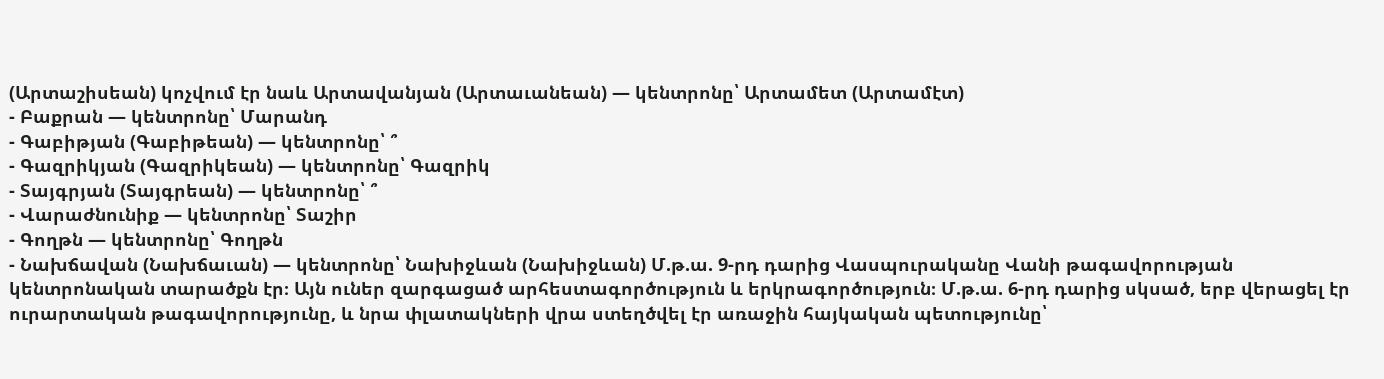(Արտաշիսեան) կոչվում էր նաև Արտավանյան (Արտաւանեան) — կենտրոնը՝ Արտամետ (Արտամէտ)
- Բաքրան — կենտրոնը՝ Մարանդ
- Գաբիթյան (Գաբիթեան) — կենտրոնը՝ ՞
- Գազրիկյան (Գազրիկեան) — կենտրոնը՝ Գազրիկ
- Տայգրյան (Տայգրեան) — կենտրոնը՝ ՞
- Վարաժնունիք — կենտրոնը՝ Տաշիր
- Գողթն — կենտրոնը՝ Գողթն
- Նախճավան (Նախճաւան) — կենտրոնը՝ Նախիջևան (Նախիջևան) Մ.թ.ա. 9-րդ դարից Վասպուրականը Վանի թագավորության կենտրոնական տարածքն էր։ Այն ուներ զարգացած արհեստագործություն և երկրագործություն։ Մ.թ.ա. 6-րդ դարից սկսած, երբ վերացել էր ուրարտական թագավորությունը, և նրա փլատակների վրա ստեղծվել էր առաջին հայկական պետությունը՝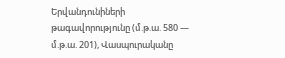Երվանդունիների թագավորությունը (մ.թ.ա. 580 — մ.թ.ա. 201), Վասպուրականը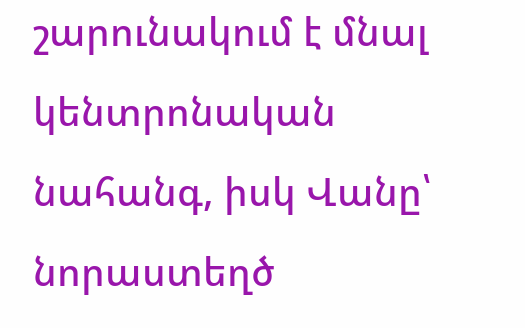շարունակում է մնալ կենտրոնական նահանգ, իսկ Վանը՝ նորաստեղծ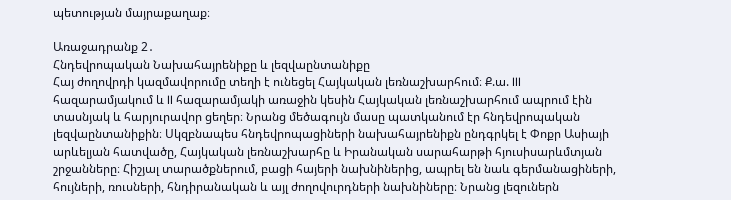պետության մայրաքաղաք։

Առաջադրանք 2․
Հնդեվրոպական Նախահայրենիքը և լեզվաընտանիքը
Հայ ժողովրդի կազմավորումը տեղի է ունեցել Հայկական լեռնաշխարհում։ Ք.ա. III հազարամյակում և II հազարամյակի առաջին կեսին Հայկական լեռնաշխարհում ապրում էին տասնյակ և հարյուրավոր ցեղեր։ Նրանց մեծագույն մասը պատկանում էր հնդեվրոպական լեզվաընտանիքին։ Սկզբնապես հնդեվրոպացիների նախահայրենիքն ընդգրկել է Փոքր Ասիայի արևելյան հատվածը, Հայկական լեռնաշխարհը և Իրանական սարահարթի հյուսիսարևմտյան շրջանները։ Հիշյալ տարածքներում, բացի հայերի նախնիներից, ապրել են նաև գերմանացիների, հույների, ռուսների, հնդիրանական և այլ ժողովուրդների նախնիները։ Նրանց լեզուներն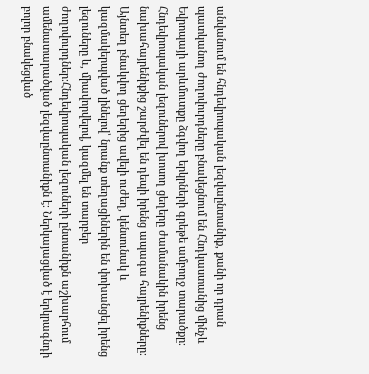անվանում են հնդեվրոպական լեզվաընտանիք, քանի որ դրան պատկանող ժողովուրդները բնակեցնում են Հնդկաստանից մինչև Եվրոպայի արևմուտքը ձգվող երկրների գրեթե ամբողջ տարածքը։ Հնդեվրոպական լեզուներով խոսող ցեղերը ժամանակին իրենց նախահայրենիքից շարժվել են դեպի իրենց ապագա հայրենիքները։ Այնտեղ բնակվող ցեղերից ավելի ուժեղ, կենսունակ և կազմակերպված լինելով՝ նրանք տեղացիներին են փոխանցել իրենց լեզուները և, միավորվելով, կազմել են տարբեր ժողովուրդներ։Հնդեվրոպական լեզուների ընտանիքն աշխարհում ամենատարածված լեզվաընտանիքն է։ Ներկայացված է երկրագնդի բոլոր բնակեցված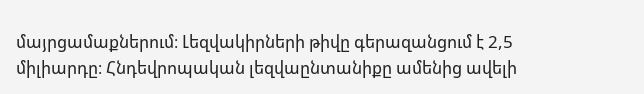մայրցամաքներում։ Լեզվակիրների թիվը գերազանցում է 2,5 միլիարդը։ Հնդեվրոպական լեզվաընտանիքը ամենից ավելի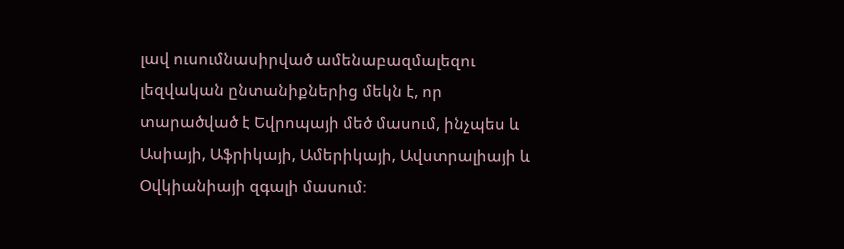լավ ուսումնասիրված ամենաբազմալեզու լեզվական ընտանիքներից մեկն է, որ տարածված է Եվրոպայի մեծ մասում, ինչպես և Ասիայի, Աֆրիկայի, Ամերիկայի, Ավստրալիայի և Օվկիանիայի զգալի մասում։